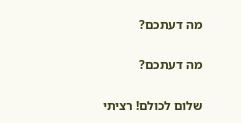מה דעתכם?

מה דעתכם?

שלום לכולם! רציתי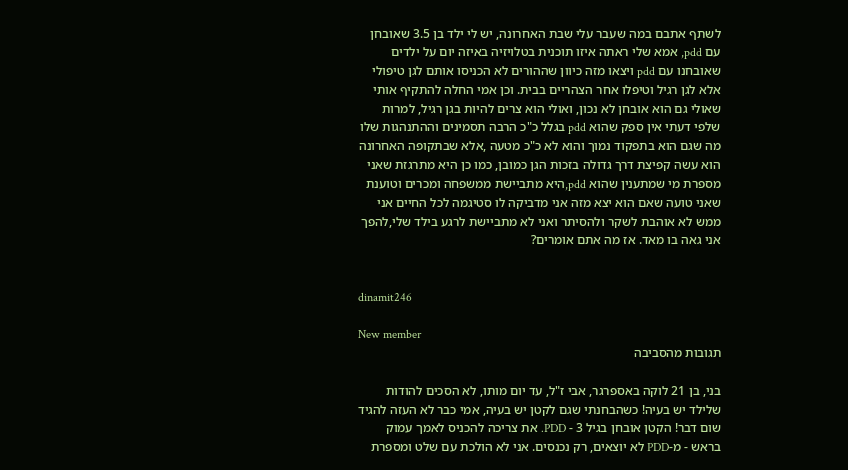לשתף אתבם במה שעבר עלי שבת האחרונה, יש לי ילד בן 3.5 שאובחן עם pdd, אמא שלי ראתה איזו תוכנית בטלויזיה באיזה יום על ילדים שאובחנו עם pdd ויצאו מזה כיוון שההורים לא הכניסו אותם לגן טיפולי אלא לגן רגיל וטיפלו אחר הצהריים בבית. וכן אמי החלה להתקיף אותי שאולי גם הוא אובחן לא נכון, ואולי הוא צרים להיות בגן רגיל, למרות שלפי דעתי אין ספק שהוא pdd בגלל כ"כ הרבה תסמינים וההתנהגות שלו מה שגם הוא בתפקוד נמוך והוא לא כ"כ מטעה ,אלא שבתקופה האחרונה הוא עשה קפיצת דרך גדולה בזכות הגן כמובן, כמו כן היא מתרגזת שאני מספרת מי שמתענין שהוא pdd,היא מתביישת ממשפחה ומכרים וטוענת שאני טועה שאם הוא יצא מזה אני מדביקה לו סטיגמה לכל החיים אני ממש לא אוהבת לשקר ולהסיתר ואני לא מתביישת לרגע בילד שלי,להפך אני גאה בו מאד. אז מה אתם אומרים?


dinamit246

New member
תגובות מהסביבה

בני, בן 21 לוקה באספרגר, אבי ז"ל, עד יום מותו, לא הסכים להודות שלילד יש בעיה! כשהבחנתי שגם לקטן יש בעיה, אמי כבר לא העזה להגיד שום דבר! הקטן אובחן בגיל 3 - PDD. את צריכה להכניס לאמך עמוק בראש - מ-PDD לא יוצאים, רק נכנסים. אני לא הולכת עם שלט ומספרת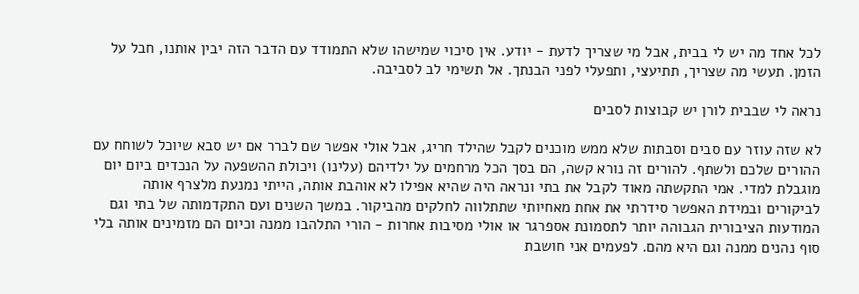לכל אחד מה יש לי בבית, אבל מי שצריך לדעת - יודע. אין סיכוי שמישהו שלא התמודד עם הדבר הזה יבין אותנו, חבל על הזמן. תעשי מה שצריך, תתיעצי, ותפעלי לפני הבנתך. אל תשימי לב לסביבה.

נראה לי שבבית לורן יש קבוצות לסבים

לא שזה עוזר עם סבים וסבתות שלא ממש מוכנים לקבל שהילד חריג, אבל אולי אפשר שם לברר אם יש סבא שיוכל לשוחח עם ההורים שלכם ולשתף. להורים זה נורא קשה, הם בסך הכל מרחמים על ילדיהם (עלינו) ויכולת ההשפעה על הנכדים ביום יום מוגבלת למדי. אמי התקשתה מאוד לקבל את בתי ונראה היה שהיא אפילו לא אוהבת אותה, הייתי נמנעת מלצרף אותה לביקורים ובמידת האפשר סידרתי את אחת מאחיותי שתתלווה לחלקים מהביקור. במשך השנים ועם התקדמותה של בתי וגם המודעות הציבורית הגבוהה יותר לתסמונת אספרגר או אולי מסיבות אחרות - הורי התלהבו ממנה וכיום הם מזמינים אותה בלי סוף נהנים ממנה וגם היא מהם. לפעמים אני חושבת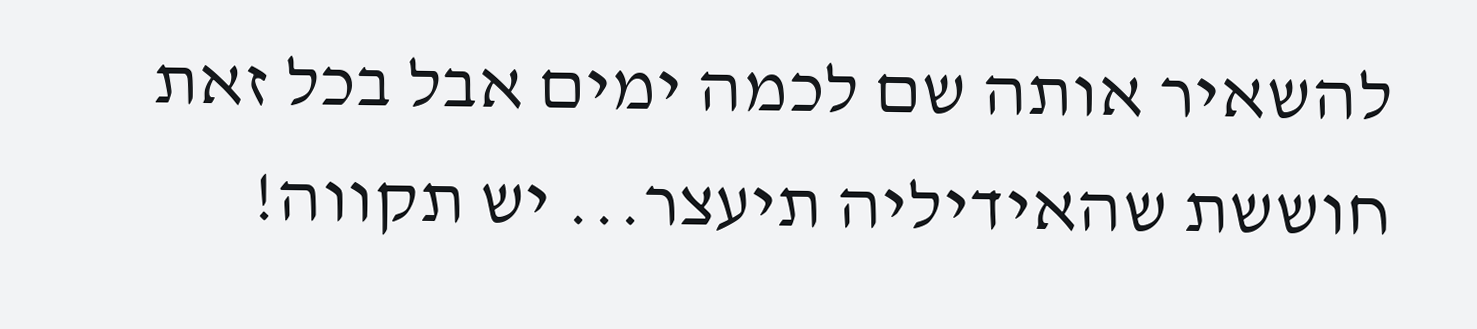להשאיר אותה שם לכמה ימים אבל בכל זאת חוששת שהאידיליה תיעצר... יש תקווה!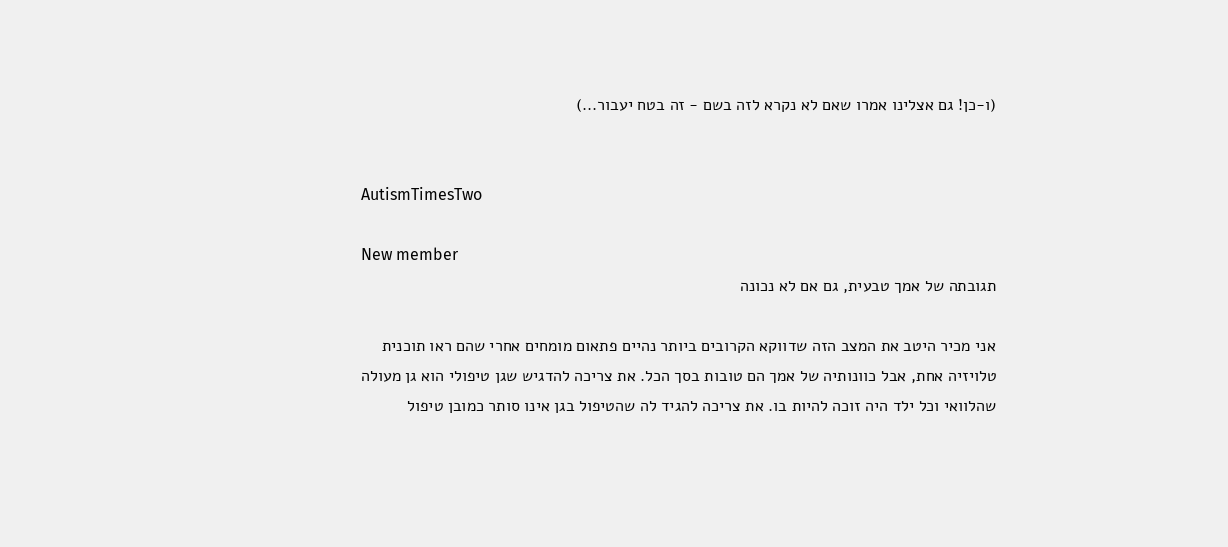(ו-כן! גם אצלינו אמרו שאם לא נקרא לזה בשם - זה בטח יעבור...)


AutismTimesTwo

New member
תגובתה של אמך טבעית, גם אם לא נכונה

אני מכיר היטב את המצב הזה שדווקא הקרובים ביותר נהיים פתאום מומחים אחרי שהם ראו תוכנית טלויזיה אחת, אבל כוונותיה של אמך הם טובות בסך הכל. את צריכה להדגיש שגן טיפולי הוא גן מעולה שהלוואי וכל ילד היה זוכה להיות בו. את צריכה להגיד לה שהטיפול בגן אינו סותר כמובן טיפול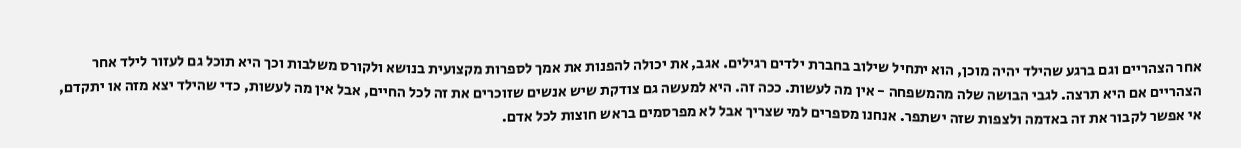אחר הצהריים וגם ברגע שהילד יהיה מוכן, הוא יתחיל שילוב בחברת ילדים רגילים. אגב, את יכולה להפנות את אמך לספרות מקצועית בנושא ולקורס משלבות וכך היא תוכל גם לעזור לילד אחר הצהריים אם היא תרצה. לגבי הבושה שלה מהמשפחה - אין מה לעשות. ככה זה. היא למעשה גם צודקת שיש אנשים שזוכרים את זה לכל החיים, אבל אין מה לעשות, כדי שהילד יצא מזה או יתקדם, אי אפשר לקבור את זה באדמה ולצפות שזה ישתפר. אנחנו מספרים למי שצריך אבל לא מפרסמים בראש חוצות לכל אדם.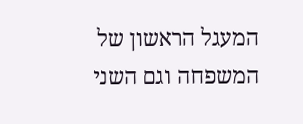המעגל הראשון של המשפחה וגם השני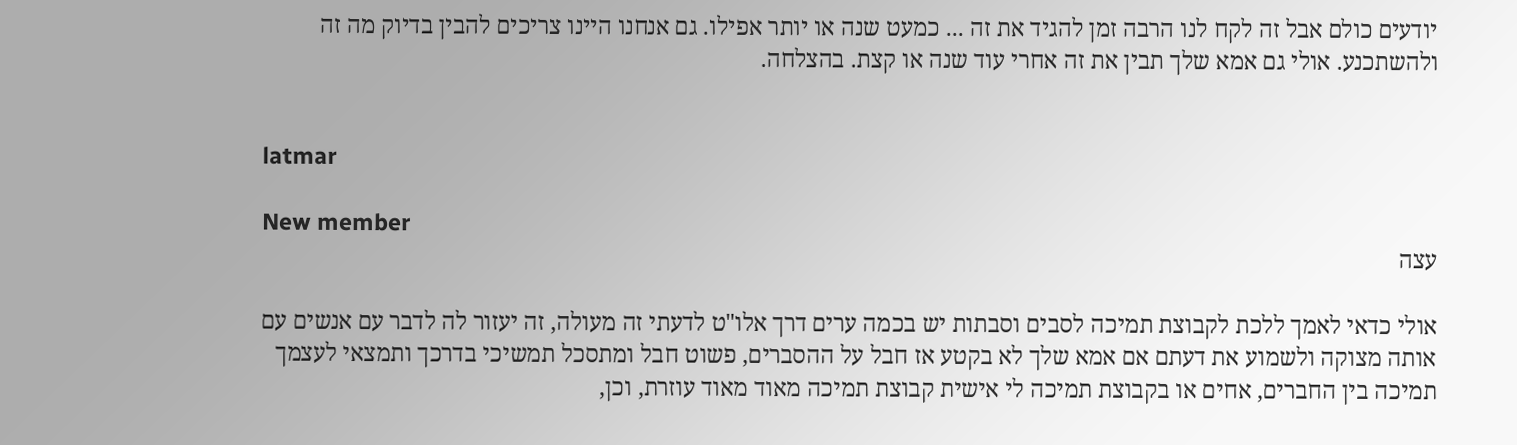יודעים כולם אבל זה לקח לנו הרבה זמן להגיד את זה ... כמעט שנה או יותר אפילו. גם אנחנו היינו צריכים להבין בדיוק מה זה ולהשתכנע. אולי גם אמא שלך תבין את זה אחרי עוד שנה או קצת. בהצלחה.


latmar

New member
עצה

אולי כדאי לאמך ללכת לקבוצת תמיכה לסבים וסבתות יש בכמה ערים דרך אלו"ט לדעתי זה מעולה, זה יעזור לה לדבר עם אנשים עם אותה מצוקה ולשמוע את דעתם אם אמא שלך לא בקטע אז חבל על ההסברים, פשוט חבל ומתסכל תמשיכי בדרכך ותמצאי לעצמך תמיכה בין החברים, אחים או בקבוצת תמיכה לי אישית קבוצת תמיכה מאוד מאוד עוזרת, וכן,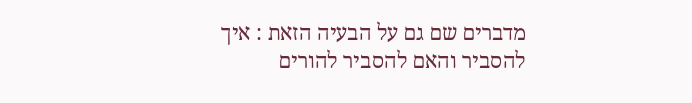מדברים שם גם על הבעיה הזאת : איך להסביר והאם להסביר להורים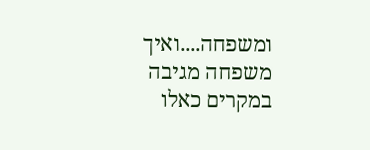ומשפחה....ואיך משפחה מגיבה במקרים כאלו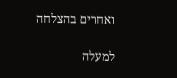ואחרים בהצלחה

למעלה